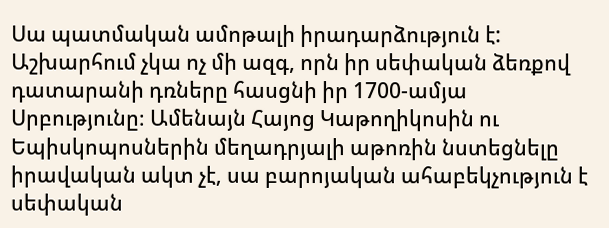Սա պատմական ամոթալի իրադարձություն է:
Աշխարհում չկա ոչ մի ազգ, որն իր սեփական ձեռքով դատարանի դռները հասցնի իր 1700-ամյա Սրբությունը։ Ամենայն Հայոց Կաթողիկոսին ու Եպիսկոպոսներին մեղադրյալի աթոռին նստեցնելը իրավական ակտ չէ, սա բարոյական ահաբեկչություն է սեփական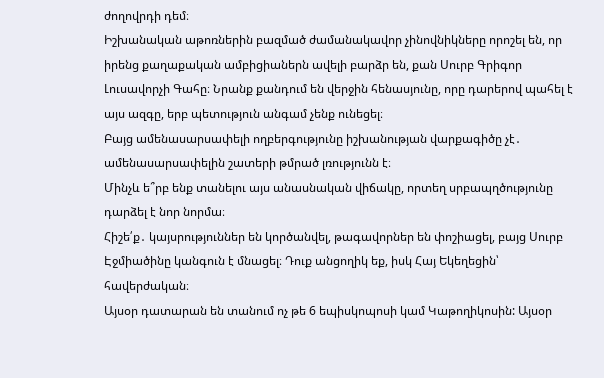ժողովրդի դեմ։
Իշխանական աթոռներին բազմած ժամանակավոր չինովնիկները որոշել են, որ իրենց քաղաքական ամբիցիաներն ավելի բարձր են, քան Սուրբ Գրիգոր Լուսավորչի Գահը։ Նրանք քանդում են վերջին հենասյունը, որը դարերով պահել է այս ազգը, երբ պետություն անգամ չենք ունեցել։
Բայց ամենասարսափելի ողբերգությունը իշխանության վարքագիծը չէ․ ամենասարսափելին շատերի թմրած լռությունն է։
Մինչև ե՞րբ ենք տանելու այս անասնական վիճակը, որտեղ սրբապղծությունը դարձել է նոր նորմա։
Հիշե՛ք․ կայսրություններ են կործանվել, թագավորներ են փոշիացել, բայց Սուրբ Էջմիածինը կանգուն է մնացել։ Դուք անցողիկ եք, իսկ Հայ Եկեղեցին՝ հավերժական։
Այսօր դատարան են տանում ոչ թե 6 եպիսկոպոսի կամ Կաթողիկոսին: Այսօր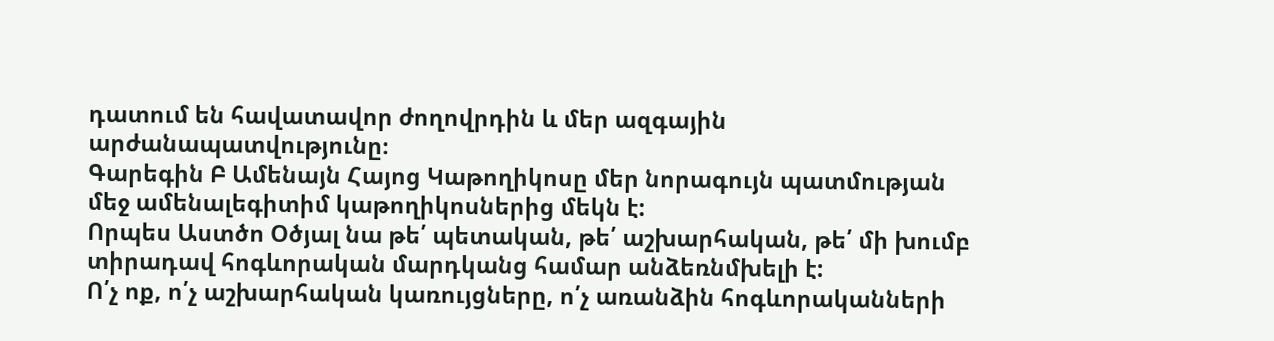դատում են հավատավոր ժողովրդին և մեր ազգային արժանապատվությունը։
Գարեգին Բ Ամենայն Հայոց Կաթողիկոսը մեր նորագույն պատմության մեջ ամենալեգիտիմ կաթողիկոսներից մեկն է:
Որպես Աստծո Օծյալ նա թե՛ պետական, թե՛ աշխարհական, թե՛ մի խումբ տիրադավ հոգևորական մարդկանց համար անձեռնմխելի է:
Ո՛չ ոք, ո՛չ աշխարհական կառույցները, ո՛չ առանձին հոգևորականների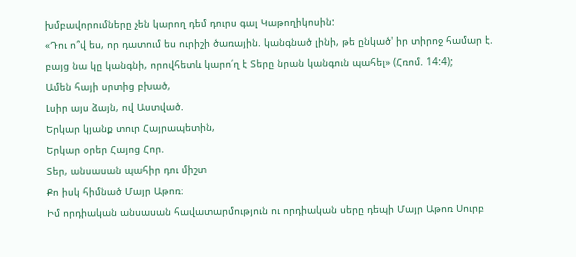խմբավորումները չեն կարող դեմ դուրս գալ Կաթողիկոսին:
«Դու ո՞վ ես, որ դատում ես ուրիշի ծառային. կանգնած լինի, թե ընկած' իր տիրոջ համար է. բայց նա կը կանգնի, որովհետև կարո՛ղ է Տերը նրան կանգուն պահել» (Հռոմ. 14:4);
Ամեն հայի սրտից բխած,
Լսիր այս ձայն, ով Աստված.
Երկար կյանք տուր Հայրապետին,
Երկար օրեր Հայոց Հոր.
Տեր, անսասան պահիր դու միշտ
Քո իսկ հիմնած Մայր Աթոռ։
Իմ որդիական անսասան հավատարմություն ու որդիական սերը դեպի Մայր Աթոռ Սուրբ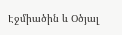Էջմիածին և Օծյալ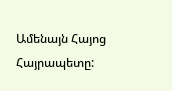Ամենայն Հայոց Հայրապետը: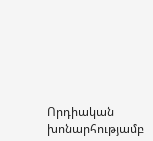Որդիական խոնարհությամբ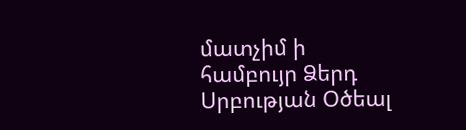մատչիմ ի համբույր Ձերդ Սրբության Օծեալ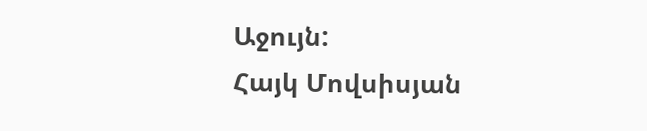Աջույն:
Հայկ Մովսիսյան